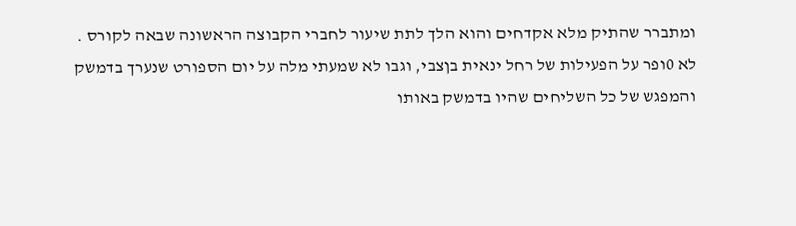ומתברר שהתיק מלא אקדחים והוא הלך לתת שיעור לחברי הקבוצה הראשונה שבאה לקורס . לא 0ופר על הפעילות של רחל ינאית בןצבי, וגבו לא שמעתי מלה על יום הספורט שנערך בדמשק והמפגש של כל השליחים שהיו בדמשק באותו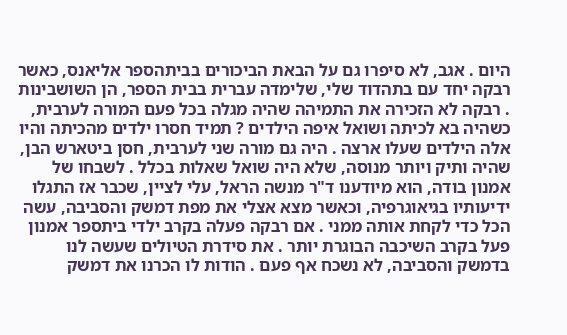היום . אגב, לא סיפרו גם על הבאת הביכורים בביתהספר אליאנס, כאשר רבקה יחד עם בתהדוד שלי, שלימדה עברית בבית הספר, הן השושבינות . רבקה לא הזכירה את התמיהה שהיה מגלה בכל פעם המורה לערבית, כשהיה בא לכיתה ושואל איפה הילדים ? תמיד חסרו ילדים מהכיתה והיו אלה הילדים שעלו ארצה . היה גם מורה שני לערבית, חסן ביטארש הבן, שהיה ותיק ויותר מנוסה, שלא היה שואל שאלות בכלל . לשבחו של אמנון בודה, הוא מיודענו ד"ר מנשה הראל, עלי לציין, שכבר אז התגלו ידיעותיו בגיאוגרפיה, וכאשר מצא אצלי את מפת דמשק והסביבה, עשה הכל כדי לקחת אותה ממני . אם רבקה פעלה בקרב ילדי ביתספר אמנון פעל בקרב השיכבה הבוגרת יותר . את סידרת הטיולים שעשה לנו בדמשק והסביבה, לא נשכח אף פעם . הודות לו הכרנו את דמשק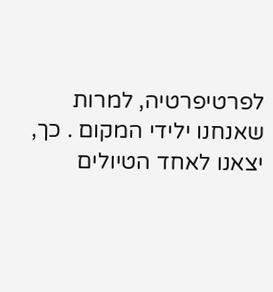לפרטיפרטיה, למרות שאנחנו ילידי המקום . כך, יצאנו לאחד הטיולים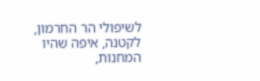לשיפולי הר החרמון, לקטנה, איפה שהיו המחנות,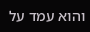והוא עמד על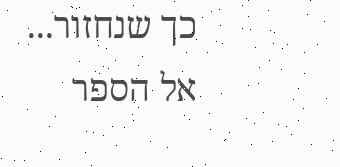כך שנחזור...
אל הספר